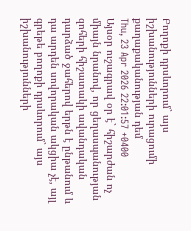Բողոքի դրսևորում` այս իշխանությունների ուրացումի քաղաքականության դեմ
Thu, 23 Apr 2026 22:01:57 +0400
Այսօր ուշագրավ օր է` հիշարժան ոչ միայն նրանով, որ ցեղասպանության զոհերի հիշատակի ավանդական դարձած ջահերով երթն է ընթանում և դա արդեն սովորական ակցիա չէ, այլ գրեթե բողոքի դրսևորում` այս իշխանությունների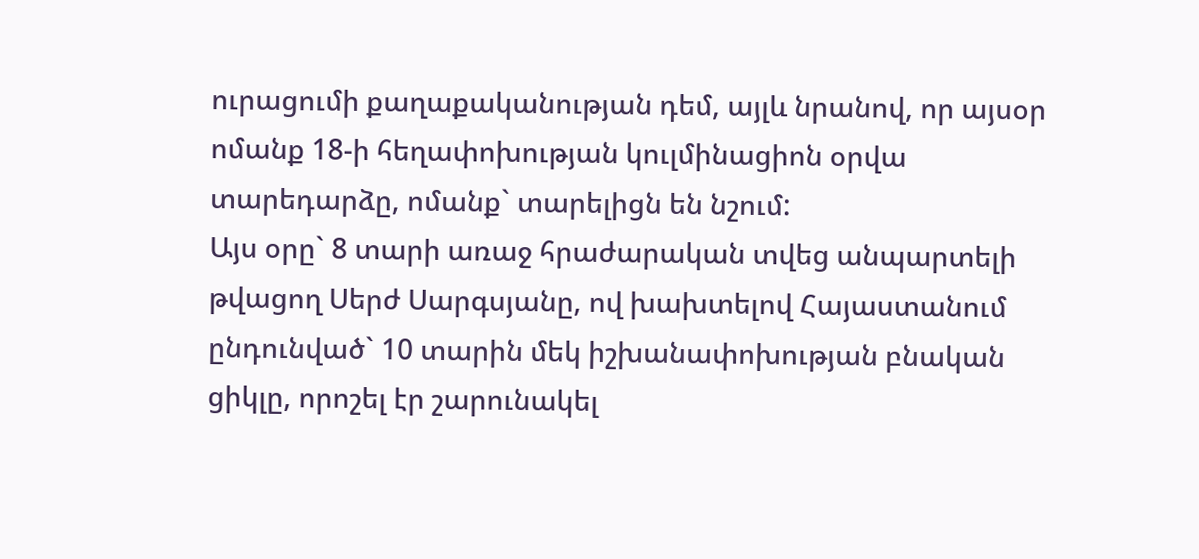ուրացումի քաղաքականության դեմ, այլև նրանով, որ այսօր ոմանք 18-ի հեղափոխության կուլմինացիոն օրվա տարեդարձը, ոմանք` տարելիցն են նշում:
Այս օրը` 8 տարի առաջ հրաժարական տվեց անպարտելի թվացող Սերժ Սարգսյանը, ով խախտելով Հայաստանում ընդունված` 10 տարին մեկ իշխանափոխության բնական ցիկլը, որոշել էր շարունակել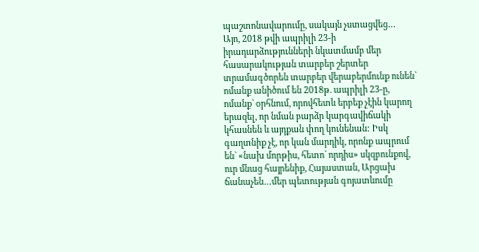պաշտոնավարումը, սակայն չստացվեց…
Այո, 2018 թվի ապրիլի 23-ի իրադարձությունների նկատմամբ մեր հասարակության տարբեր շերտեր տրամագծորեն տարբեր վերաբերմունք ունեն` ոմանք անիծում են 2018թ. ապրիլի 23-ը, ոմանք` օրհնում, որովհետև երբեք չէին կարող երազել, որ նման բարձր կարգավիճակի կհասնեն և այդքան փող կունենան: Իսկ գաղտնիք չէ, որ կան մարդիկ, որոնք ապրում են` «նախ մորթիս, հետո` որդիս» սկզբունքով, ուր մնաց հայրենիք, Հայաստան, Արցախ ճանաչեն…մեր պետության գոյատևումը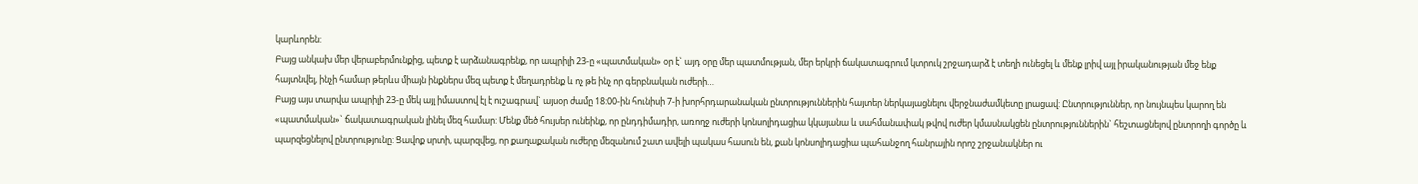կարևորեն:
Բայց անկախ մեր վերաբերմունքից, պետք է արձանագրենք, որ ապրիլի 23-ը «պատմական» օր է` այդ օրը մեր պատմության, մեր երկրի ճակատագրում կտրուկ շրջադարձ է տեղի ունեցել և մենք լրիվ այլ իրականության մեջ ենք հայտնվել, ինչի համար թերևս միայն ինքներս մեզ պետք է մեղադրենք և ոչ թե ինչ որ գերբնական ուժերի…
Բայց այս տարվա ապրիլի 23-ը մեկ այլ իմաստով էլ է ուշագրավ` այսօր ժամը 18:00-ին հունիսի 7-ի խորհրդարանական ընտրություններին հայտեր ներկայացնելու վերջնաժամկետը լրացավ: Ընտրություններ, որ նույնպես կարող են «պատմական»` ճակատագրական լինել մեզ համար: Մենք մեծ հույսեր ունեինք, որ ընդդիմադիր, առողջ ուժերի կոնսոլիդացիա կկայանա և սահմանափակ թվով ուժեր կմասնակցեն ընտրություններին` հեշտացնելով ընտրողի գործը և պարզեցնելով ընտրությունը: Ցավոք սրտի, պարզվեց, որ քաղաքական ուժերը մեզանում շատ ավելի պակաս հասուն են, քան կոնսոլիդացիա պահանջող հանրային որոշ շրջանակներ ու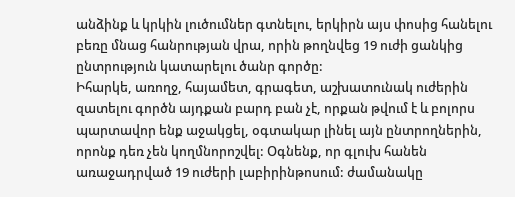անձինք և կրկին լուծումներ գտնելու, երկիրն այս փոսից հանելու բեռը մնաց հանրության վրա, որին թողնվեց 19 ուժի ցանկից ընտրություն կատարելու ծանր գործը:
Իհարկե, առողջ, հայամետ, գրագետ, աշխատունակ ուժերին զատելու գործն այդքան բարդ բան չէ, որքան թվում է և բոլորս պարտավոր ենք աջակցել, օգտակար լինել այն ընտրողներին, որոնք դեռ չեն կողմնորոշվել: Օգնենք, որ գլուխ հանեն առաջադրված 19 ուժերի լաբիրինթոսում: ժամանակը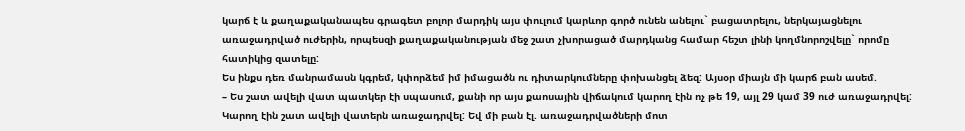կարճ է և քաղաքականապես գրագետ բոլոր մարդիկ այս փուլում կարևոր գործ ունեն անելու` բացատրելու, ներկայացնելու առաջադրված ուժերին, որպեսզի քաղաքականության մեջ շատ չխորացած մարդկանց համար հեշտ լինի կողմնորոշվելը` որոմը հատիկից զատելը:
Ես ինքս դեռ մանրամասն կգրեմ, կփորձեմ իմ իմացածն ու դիտարկումները փոխանցել ձեզ: Այսօր միայն մի կարճ բան ասեմ.
– Ես շատ ավելի վատ պատկեր էի սպասում, քանի որ այս քաոսային վիճակում կարող էին ոչ թե 19, այլ 29 կամ 39 ուժ առաջադրվել: Կարող էին շատ ավելի վատերն առաջադրվել: Եվ մի բան էլ. առաջադրվածների մոտ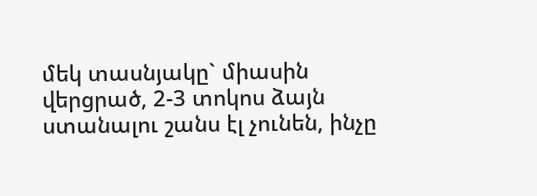մեկ տասնյակը` միասին վերցրած, 2-3 տոկոս ձայն ստանալու շանս էլ չունեն, ինչը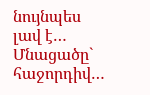նույնպես լավ է…
Մնացածը` հաջորդիվ…